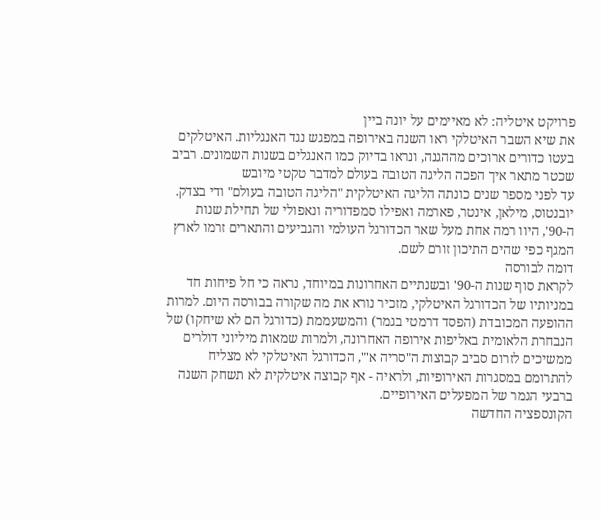פרויקט איטליה: לא מאיימים על יונה ביין
את שיא השבר האיטלקי ראו השנה באירופה במפגש נגד האנגליות. האיטלקים בעטו כדורים ארוכים מההגנה, ונראו בדיוק כמו האנגלים בשנות השמונים. רביב שכטר מתאר איך הפכה הליגה הטובה בעולם למדבר טקטי מיובש
עד לפני מספר שנים כונתה הליגה האיטלקית "הליגה הטובה בעולם" ודי בצדק. יובנטוס, מילאן, אינטר, פארמה ואפילו סמפדוריה ונאפולי של תחילת שנות ה-90', היוו רמה אחת מעל שאר הכדורגל העולמי והגביעים והתארים זרמו לארץ המגף כפי שהים התיכון זורם לשם.
דומה לבורסה
לקראת סוף שנות ה-90' ובשנתיים האחרונות במיוחד, נראה כי חל פיחות חד במניותיו של הכדורגל האיטלקי, מזכיר נורא את מה שקורה בבורסה היום. למרות ההופעה המכובדת (הפסד דרמטי בגמר) והמשעממת (כדורגל הם לא שיחקו) של הנבחרת הלאומית באליפות אירופה האחרונה, ולמרות שמאות מיליוני דולרים ממשיכים לזרום סביב קבוצות ה"סריה א'", הכדורגל האיטלקי לא מצליח להתרומם במסגרות האירופיות, ולראיה - אף קבוצה איטלקית לא תשחק השנה ברבעי הגמר של המפעלים האירופיים.
הקונספציה החדשה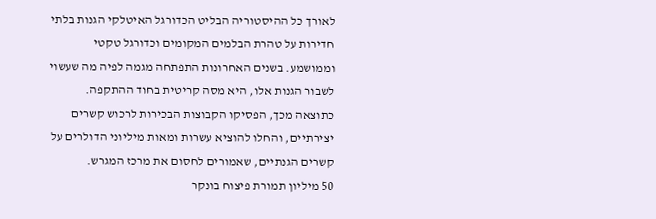לאורך כל ההיסטוריה הבליט הכדורגל האיטלקי הגנות בלתי חדירות על טהרת הבלמים המקומים וכדורגל טקטי וממושמע. בשנים האחרונות התפתחה מגמה לפיה מה שעשוי לשבור הגנות אלו, היא מסה קריטית בחוד ההתקפה. כתוצאה מכך, הפסיקו הקבוצות הבכירות לרכוש קשרים יצירתיים, והחלו להוציא עשרות ומאות מיליוני הדולרים על קשרים הגנתיים, שאמורים לחסום את מרכז המגרש.
50 מיליון תמורת פיצוח בונקר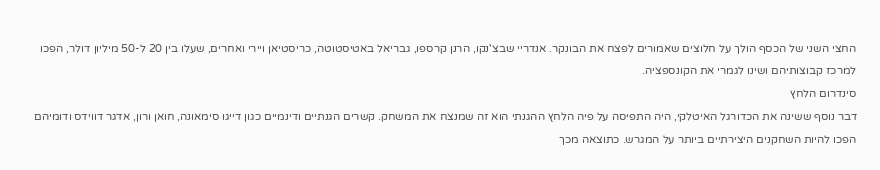החצי השני של הכסף הולך על חלוצים שאמורים לפצח את הבונקר. אנדריי שבצ'נקו, הרנן קרספו, גבריאל באטיסטוטה, כריסטיאן ויירי ואחרים, שעלו בין 20 ל-50 מיליון דולר, הפכו למרכז קבוצותיהם ושינו לגמרי את הקונספציה.
סינדרום הלחץ
דבר נוסף ששינה את הכדורגל האיטלקי, היה התפיסה על פיה הלחץ ההגנתי הוא זה שמנצח את המשחק. קשרים הגנתיים ודינמיים כגון דייגו סימאונה, חואן ורון, אדגר דווידס ודומיהם הפכו להיות השחקנים היצירתיים ביותר על המגרש. כתוצאה מכך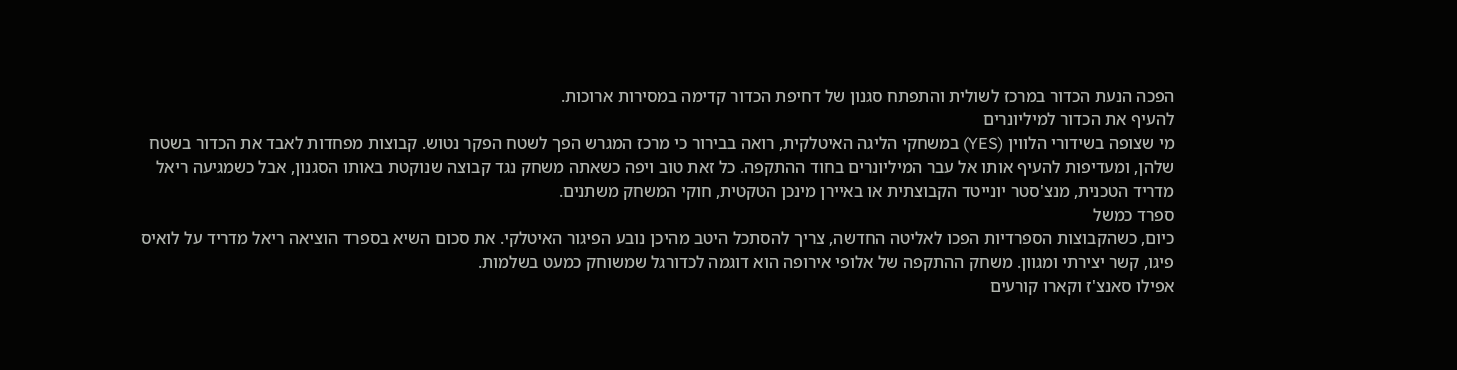הפכה הנעת הכדור במרכז לשולית והתפתח סגנון של דחיפת הכדור קדימה במסירות ארוכות.
להעיף את הכדור למיליונרים
מי שצופה בשידורי הלווין (YES) במשחקי הליגה האיטלקית, רואה בבירור כי מרכז המגרש הפך לשטח הפקר נטוש. קבוצות מפחדות לאבד את הכדור בשטח שלהן, ומעדיפות להעיף אותו אל עבר המיליונרים בחוד ההתקפה. כל זאת טוב ויפה כשאתה משחק נגד קבוצה שנוקטת באותו הסגנון, אבל כשמגיעה ריאל מדריד הטכנית, מנצ'סטר יונייטד הקבוצתית או באיירן מינכן הטקטית, חוקי המשחק משתנים.
ספרד כמשל
כיום, כשהקבוצות הספרדיות הפכו לאליטה החדשה, צריך להסתכל היטב מהיכן נובע הפיגור האיטלקי. את סכום השיא בספרד הוציאה ריאל מדריד על לואיס פיגו, קשר יצירתי ומגוון. משחק ההתקפה של אלופי אירופה הוא דוגמה לכדורגל שמשוחק כמעט בשלמות.
אפילו סאנצ'ז וקארו קורעים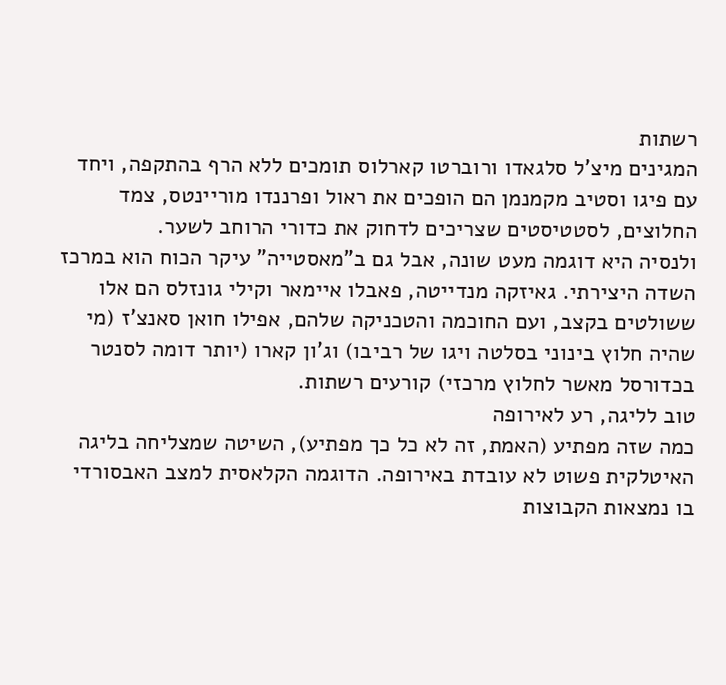רשתות
המגינים מיצ'ל סלגאדו ורוברטו קארלוס תומכים ללא הרף בהתקפה, ויחד עם פיגו וסטיב מקמנמן הם הופכים את ראול ופרננדו מוריינטס, צמד החלוצים, לסטטיסטים שצריכים לדחוק את כדורי הרוחב לשער.
ולנסיה היא דוגמה מעט שונה, אבל גם ב"מאסטייה" עיקר הכוח הוא במרכז השדה היצירתי. גאיזקה מנדייטה, פאבלו איימאר וקילי גונזלס הם אלו ששולטים בקצב, ועם החוכמה והטכניקה שלהם, אפילו חואן סאנצ'ז (מי שהיה חלוץ בינוני בסלטה ויגו של רביבו) וג'ון קארו (יותר דומה לסנטר בכדורסל מאשר לחלוץ מרכזי) קורעים רשתות.
טוב לליגה, רע לאירופה
כמה שזה מפתיע (האמת, זה לא כל כך מפתיע), השיטה שמצליחה בליגה האיטלקית פשוט לא עובדת באירופה. הדוגמה הקלאסית למצב האבסורדי בו נמצאות הקבוצות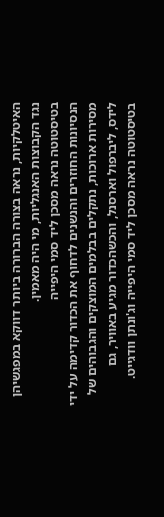האיטלקיות, נראה בצורה הברורה ביותר דווקא במפגשיהן נגד הקבוצות האנגליות, מי היה מאמין.
בטיסטוטה נראה מסכן ליד סמי היפייה
הנסיונות החוזרים והנשנים לדחוף את הכדור קדימה על ידי מסירות ארוכות, נתקלים בבלמים המוצקים והגבוהים של לידס, ליברפול וארסנל, והכשהכדור מגיע באוויר, גם בטיסטוטה נראה מסכן ליד סמי היפייה וג'ונתן וודגייט.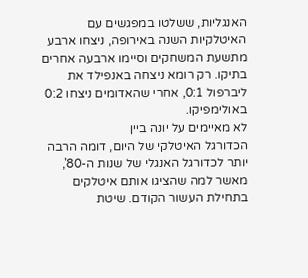האנגליות, ששלטו במפגשים עם האיטלקיות השנה באירופה, ניצחו ארבע מתשעת המשחקים וסיימו ארבעה אחרים בתיקו. רק רומא ניצחה באנפילד את ליברפול 0:1, אחרי שהאדומים ניצחו 0:2 באולימפיקו.
לא מאיימים על יונה ביין
הכדורגל האיטלקי של היום, דומה הרבה יותר לכדורגל האנגלי של שנות ה-80', מאשר למה שהציגו אותם איטלקים בתחילת העשור הקודם. שיטת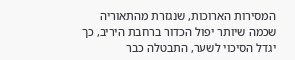המסירות הארוכות, שנגזרת מהתאוריה שכמה שיותר יפול הכדור ברחבת היריב, כך יגדל הסיכוי לשער, התבטלה כבר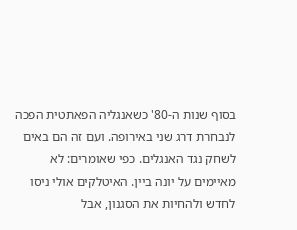בסוף שנות ה-80' כשאנגליה הפאתטית הפכה לנבחרת דרג שני באירופה. ועם זה הם באים לשחק נגד האנגלים. כפי שאומרים: לא מאיימים על יונה ביין. האיטלקים אולי ניסו לחדש ולהחיות את הסגנון, אבל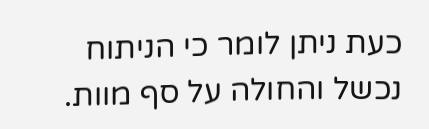כעת ניתן לומר כי הניתוח נכשל והחולה על סף מוות.